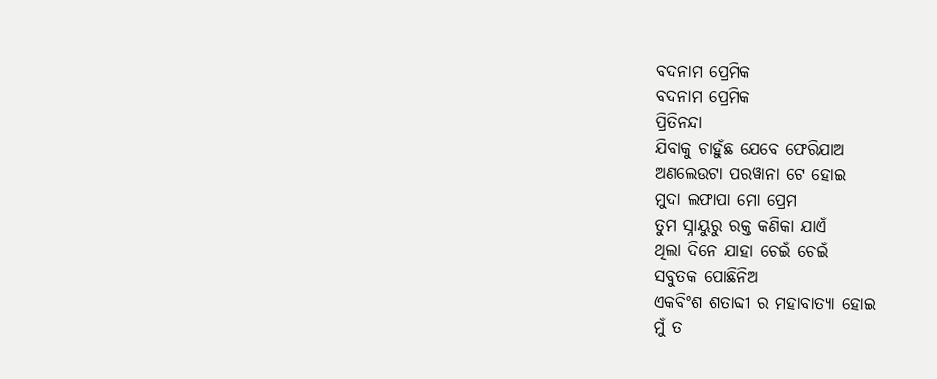ବଦନାମ ପ୍ରେମିକ
ବଦନାମ ପ୍ରେମିକ
ପ୍ରିତିନନ୍ଦା
ଯିବାକୁ ଚାହୁଁଛ ଯେବେ ଫେରିଯାଅ
ଅଣଲେଉଟା ପରୱାନା ଟେ ହୋଇ
ମୁଦା ଲଫାପା ମୋ ପ୍ରେମ
ତୁମ ସ୍ନାୟୁରୁ ରକ୍ତ କଣିକା ଯାଏଁ
ଥିଲା ଦିନେ ଯାହା ଚେଇଁ ଚେଇଁ
ସବୁତକ ପୋଛିନିଅ
ଏକବିଂଶ ଶତାବ୍ଦୀ ର ମହାବାତ୍ୟା ହୋଇ
ମୁଁ ତ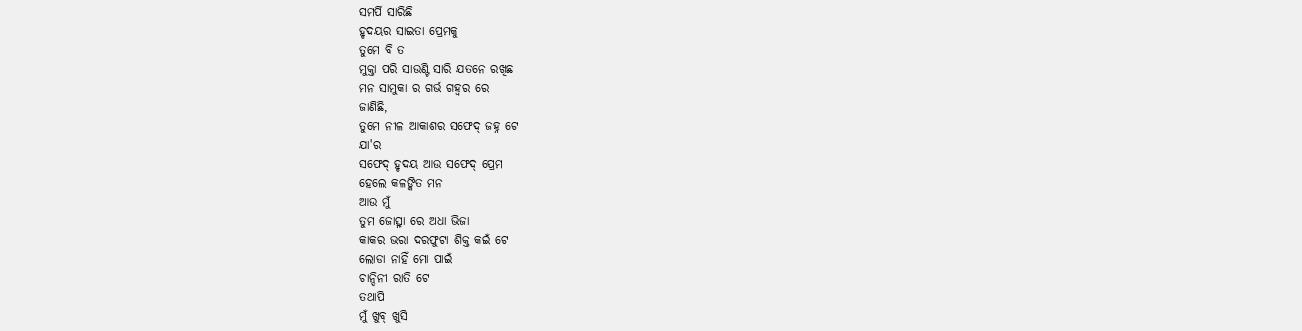ସମର୍ପି ସାରିଛି
ହୃଦୟର ସାଇତା ପ୍ରେମକୁ
ତୁମେ ବି ତ
ମୁକ୍ତା ପରି ସାଉଣ୍ଟି ସାରି ଯତନେ ରଖିଛ
ମନ ସାମୁକା ର ଗର୍ଭ ଗହ୍ବର ରେ
ଜାଣିଛି,
ତୁମେ ନୀଳ ଆକାଶର ସଫେଦ୍ ଜହ୍ନ ଟେ
ଯା'ର
ସଫେଦ୍ ହୃଦୟ ଆଉ ସଫେଦ୍ ପ୍ରେମ
ହେଲେ କଳଙ୍କିତ ମନ
ଆଉ ମୁଁ
ତୁମ ଜୋତ୍ସ୍ନା ରେ ଅଧା ଭିଜା
କାକର ଭରା ଦରଫୁଟା ଶିକ୍ତ କଇଁ ଟେ
ଲୋଡା ନାହିଁ ମୋ ପାଇଁ
ଚାନ୍ଦିନୀ ରାତି ଟେ
ତଥାପି
ମୁଁ ଖୁବ୍ ଖୁସି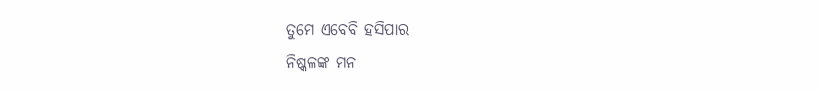ତୁମେ ଏବେବି ହସିପାର
ନିଷ୍କଳଙ୍କ ମନ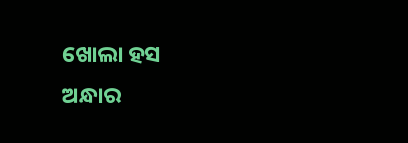ଖୋଲା ହସ
ଅନ୍ଧାର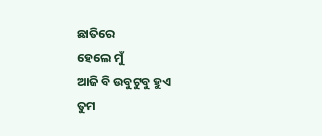ଛାତିରେ
ହେଲେ ମୁଁ
ଆଜି ବି ଉବୁଟୁବୁ ହୁଏ
ତୁମ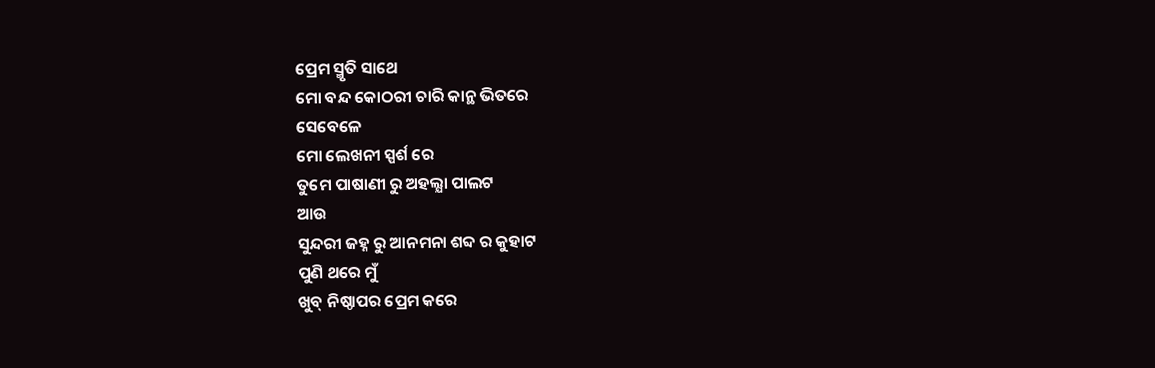ପ୍ରେମ ସ୍ମୃତି ସାଥେ
ମୋ ବନ୍ଦ କୋଠରୀ ଚାରି କାନ୍ଥ ଭିତରେ
ସେବେଳେ
ମୋ ଲେଖନୀ ସ୍ପର୍ଶ ରେ
ତୁମେ ପାଷାଣୀ ରୁ ଅହଲ୍ଯା ପାଲଟ
ଆଉ
ସୁନ୍ଦରୀ ଜହ୍ନ ରୁ ଆନମନା ଶବ୍ଦ ର କୁହାଟ
ପୁଣି ଥରେ ମୁଁ
ଖୁବ୍ ନିଷ୍ଠାପର ପ୍ରେମ କରେ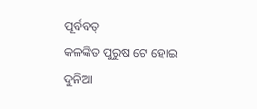ପୂର୍ବବତ୍
କଳଙ୍କିତ ପୁରୁଷ ଟେ ହୋଇ
ଦୁନିଆ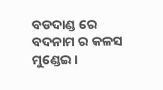ବଡଦାଣ୍ଡ ରେ
ବଦନାମ ର କଳସ ମୁଣ୍ଡେଇ ।